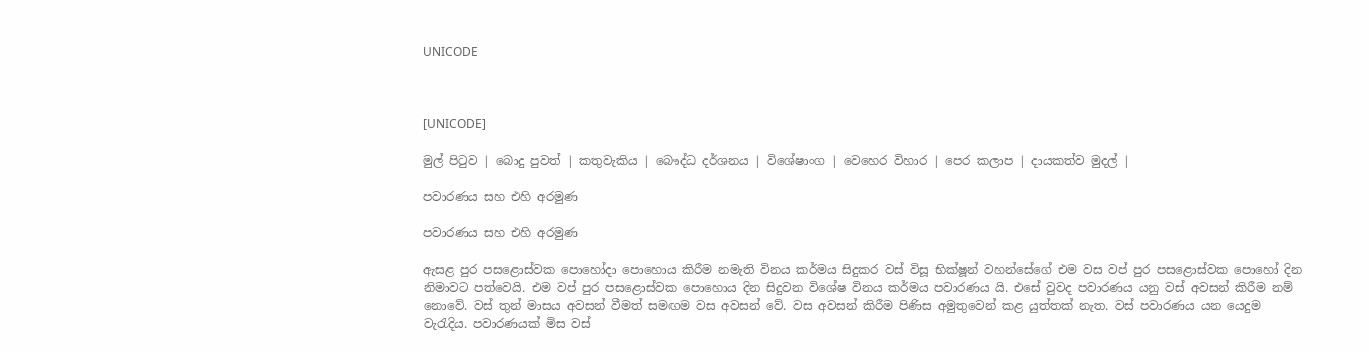UNICODE



[UNICODE]

මුල් පිටුව | බොදු පුවත් | කතුවැකිය | බෞද්ධ දර්ශනය | විශේෂාංග | වෙහෙර විහාර | පෙර කලාප | දායකත්ව මුදල් |

පවාරණය සහ එහි අරමුණ

පවාරණය සහ එහි අරමුණ

ඇසළ පුර පසළොස්වක පොහෝදා පොහොය කිරීම නමැති විනය කර්මය සිදුකර වස් විසූ භික්ෂූන් වහන්සේගේ එම වස වප් පුර පසළොස්වක පොහෝ දින නිමාවට පත්වෙයි. එම වප් පුර පසළොස්වක පොහොය දින සිදුවන විශේෂ විනය කර්මය පවාරණය යි. එසේ වුවද පවාරණය යනු වස් අවසන් කිරීම නම් නොවේ. වස් තුන් මාසය අවසන් වීමත් සමඟම වස අවසන් වේ. වස අවසන් කිරීම පිණිස අමුතුවෙන් කළ යුත්තක් නැත. වස් පවාරණය යන යෙදුම වැරැදිය. පවාරණයක් මිස වස්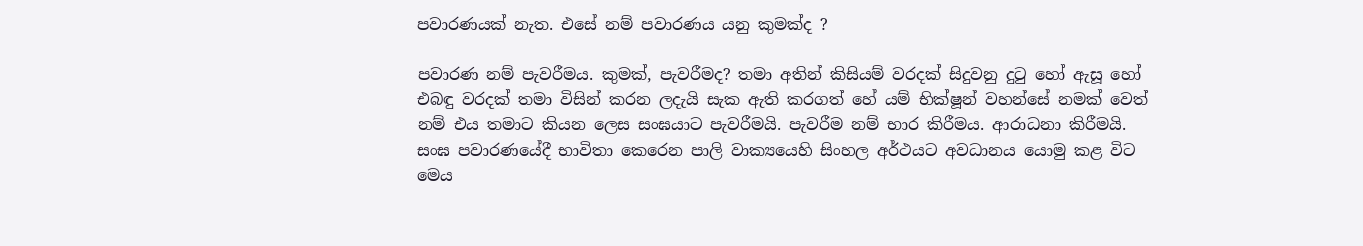පවාරණයක් නැත. එසේ නම් පවාරණය යනු කුමක්ද ?

පවාරණ නම් පැවරීමය. කුමක්, පැවරීමද? තමා අතින් කිසියම් වරදක් සිදුවනු දුටු හෝ ඇසූ හෝ එබඳු වරදක් තමා විසින් කරන ලදැයි සැක ඇති කරගත් හේ යම් භික්ෂූන් වහන්සේ නමක් වෙත් නම් එය තමාට කියන ලෙස සංඝයාට පැවරීමයි. පැවරීම නම් භාර කිරීමය. ආරාධනා කිරීමයි. සංඝ පවාරණයේදී භාවිතා කෙරෙන පාලි වාක්‍යයෙහි සිංහල අර්ථයට අවධානය යොමු කළ විට මෙය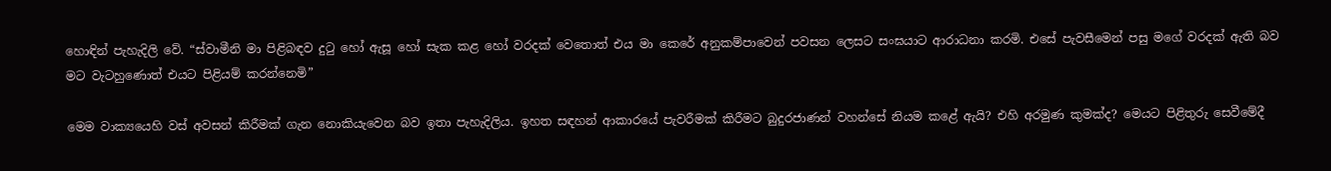හොඳින් පැහැදිලි වේ. “ස්වාමීනි මා පිළිබඳව දුටු හෝ ඇසූ හෝ සැක කළ හෝ වරදක් වෙතොත් එය මා කෙරේ අනුකම්පාවෙන් පවසන ලෙසට සංඝයාට ආරාධනා කරමි. එසේ පැවසීමෙන් පසු මගේ වරදක් ඇති බව මට වැටහුණොත් එයට පිළියම් කරන්නෙමි”

මෙම වාක්‍යයෙහි වස් අවසන් කිරීමක් ගැන නොකියැවෙන බව ඉතා පැහැදිලිය. ඉහත සඳහන් ආකාරයේ පැවරීමක් කිරීමට බුදුරජාණන් වහන්සේ නියම කළේ ඇයි? එහි අරමුණ කුමක්ද? මෙයට පිළිතුරු සෙවීමේදී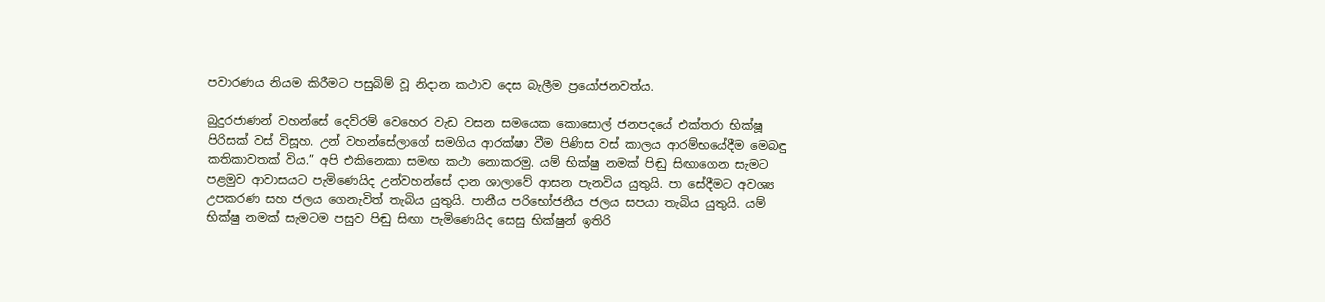පවාරණය නියම කිරීමට පසුබිම් වූ නිදාන කථාව දෙස බැලීම ප්‍රයෝජනවත්ය.

බුදුරජාණන් වහන්සේ දෙව්රම් වෙහෙර වැඩ වසන සමයෙක කොසොල් ජනපදයේ එක්තරා භික්ෂූ පිරිසක් වස් විසූහ. උන් වහන්සේලාගේ සමගිය ආරක්ෂා වීම පිණිස වස් කාලය ආරම්භයේදීම මෙබඳු කතිකාවතක් විය.” අපි එකිනෙකා සමඟ කථා නොකරමු. යම් භික්ෂු නමක් පිඬු සිඟාගෙන සැමට පළමුව ආවාසයට පැමිණෙයිද උන්වහන්සේ දාන ශාලාවේ ආසන පැනවිය යුතුයි. පා සේදීමට අවශ්‍ය උපකරණ සහ ජලය ගෙනැවිත් තැබිය යුතුයි. පානීය පරිභෝජනීය ජලය සපයා තැබිය යුතුයි. යම් භික්ෂු නමක් සැමටම පසුව පිඬු සිඟා පැමිණෙයිද සෙසු භික්ෂුන් ඉතිරි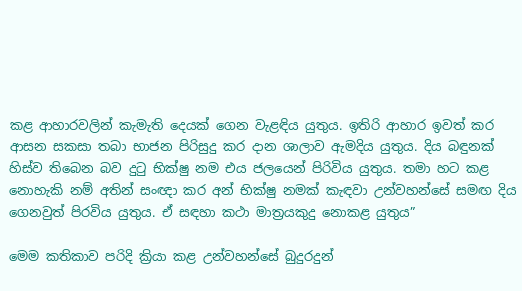කළ ආහාරවලින් කැමැති දෙයක් ගෙන වැළඳිය යුතුය. ඉතිරි ආහාර ඉවත් කර ආසන සකසා තබා භාජන පිරිසුදු කර දාන ශාලාව ඇමදිය යුතුය. දිය බඳුනක් හිස්ව තිබෙන බව දුටු භික්ෂු නම එය ජලයෙන් පිරිවිය යුතුය. තමා හට කළ නොහැකි නම් අතින් සංඥා කර අන් භික්ෂු නමක් කැඳවා උන්වහන්සේ සමඟ දිය ගෙනවුත් පිරවිය යුතුය. ඒ සඳහා කථා මාත්‍රයකුදු නොකළ යුතුය”

මෙම කතිකාව පරිදි ක්‍රියා කළ උන්වහන්සේ බුදුරදුන්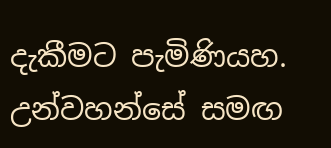දැකීමට පැමිණියහ. උන්වහන්සේ සමඟ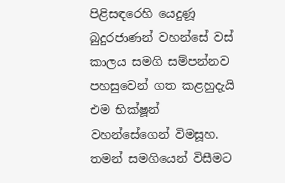පිළිසඳරෙහි යෙදුණූ බුදුරජාණන් වහන්සේ වස් කාලය සමගි සම්පන්නව පහසුවෙන් ගත කළහුදැයි එම භික්ෂූන් වහන්සේගෙන් විමසූහ. තමන් සමගියෙන් විසීමට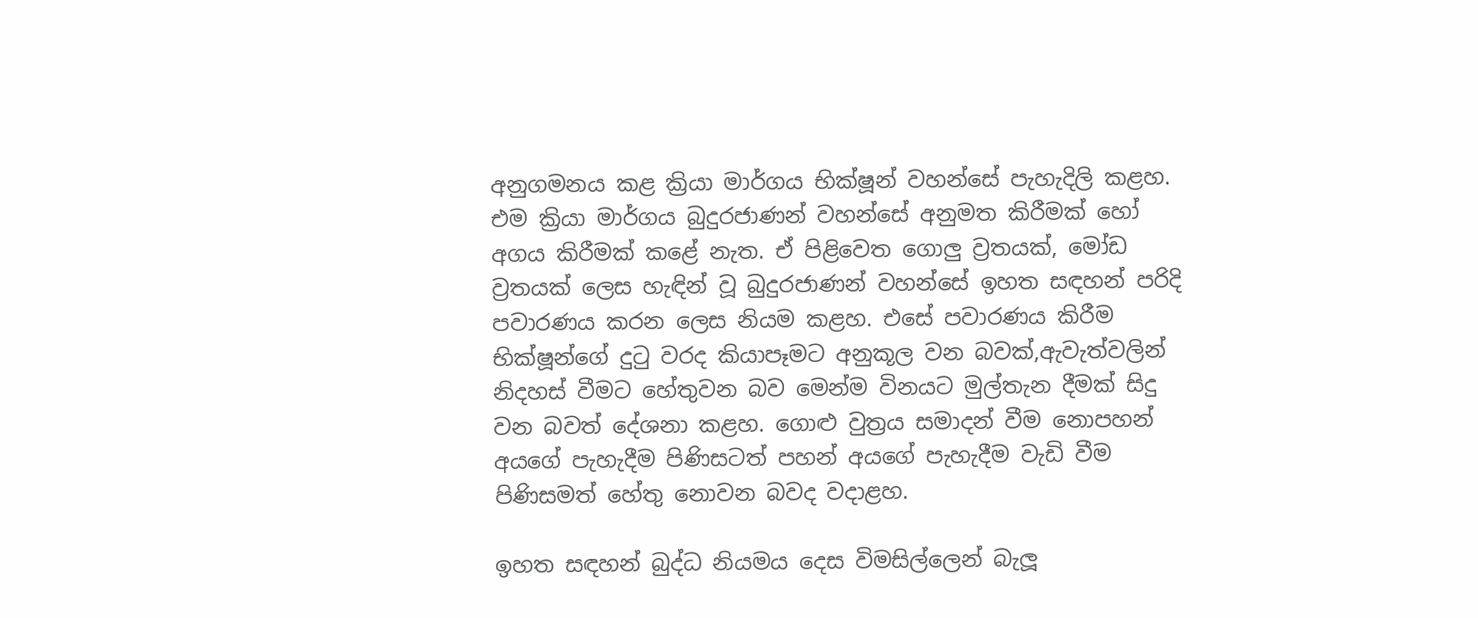අනුගමනය කළ ක්‍රියා මාර්ගය භික්ෂූන් වහන්සේ පැහැදිලි කළහ. එම ක්‍රියා මාර්ගය බුදුරජාණන් වහන්සේ අනුමත කිරීමක් හෝ අගය කිරීමක් කළේ නැත. ඒ පිළිවෙත ගොලු ව්‍රතයක්, මෝඩ ව්‍රතයක් ලෙස හැඳින් වූ බුදුරජාණන් වහන්සේ ඉහත සඳහන් පරිදි පවාරණය කරන ලෙස නියම කළහ. එසේ පවාරණය කිරීම භික්ෂූන්ගේ දුටු වරද කියාපෑමට අනුකූල වන බවක්,ඇවැත්වලින් නිදහස් වීමට හේතුවන බව මෙන්ම විනයට මුල්තැන දීමක් සිදු වන බවත් දේශනා කළහ. ගොළු වුත්‍රය සමාදන් වීම නොපහන් අයගේ පැහැදීම පිණිසටත් පහන් අයගේ පැහැදීම වැඩි වීම පිණිසමත් හේතු නොවන බවද වදාළහ.

ඉහත සඳහන් බුද්ධ නියමය දෙස විමසිල්ලෙන් බැලූ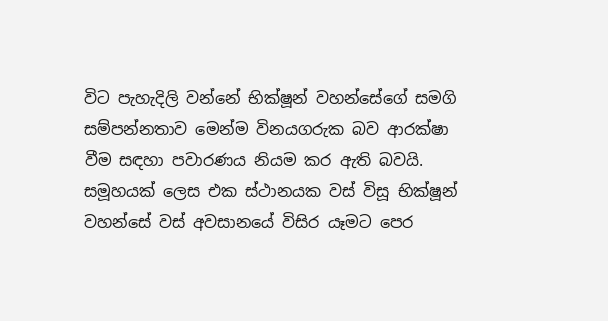විට පැහැදිලි වන්නේ භික්ෂූන් වහන්සේගේ සමගි සම්පන්නතාව මෙන්ම විනයගරුක බව ආරක්ෂා වීම සඳහා පවාරණය නියම කර ඇති බවයි. සමූහයක් ලෙස එක ස්ථානයක වස් විසූ භික්ෂූන් වහන්සේ වස් අවසානයේ විසිර යෑමට පෙර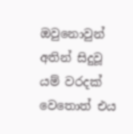ඔවුනොවුන් අතින් සිදුවූ යම් වරදක් වෙතොත් එය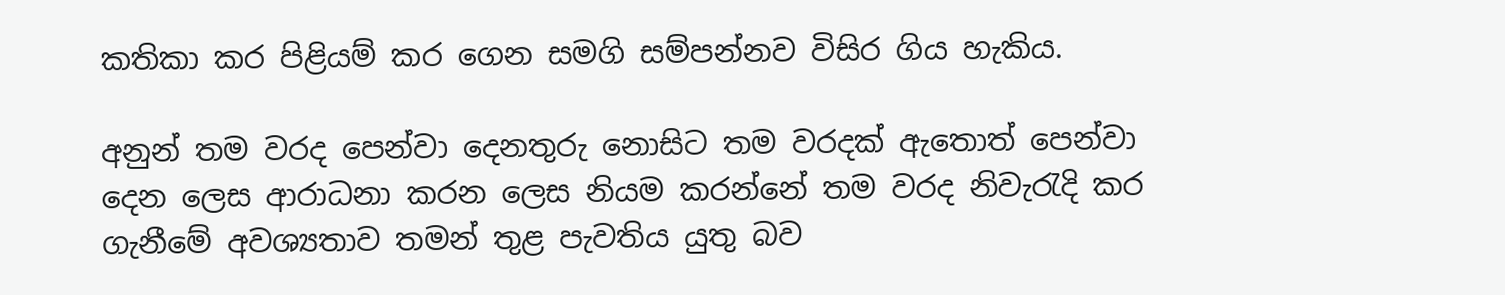කතිකා කර පිළියම් කර ගෙන සමගි සම්පන්නව විසිර ගිය හැකිය.

අනුන් තම වරද පෙන්වා දෙනතුරු නොසිට තම වරදක් ඇතොත් පෙන්වා දෙන ලෙස ආරාධනා කරන ලෙස නියම කරන්නේ තම වරද නිවැරැදි කර ගැනීමේ අවශ්‍යතාව තමන් තුළ පැවතිය යුතු බව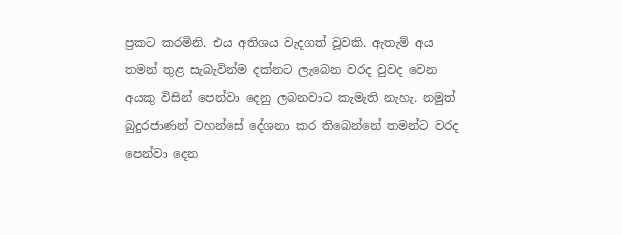ප්‍රකට කරමිනි. එය අතිශය වැදගත් වූවකි. ඇතැම් අය තමන් තුළ සැබැවින්ම දක්නට ලැබෙන වරද වුවද වෙන අයකු විසින් පෙන්වා දෙනු ලබනවාට කැමැති නැහැ. නමුත් බුදුරජාණන් වහන්සේ දේශනා කර තිබෙන්නේ තමන්ට වරද පෙන්වා දෙන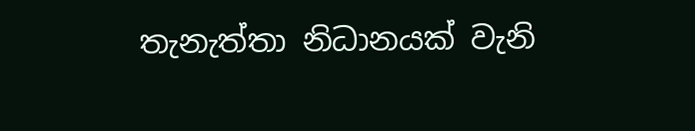තැනැත්තා නිධානයක් වැනි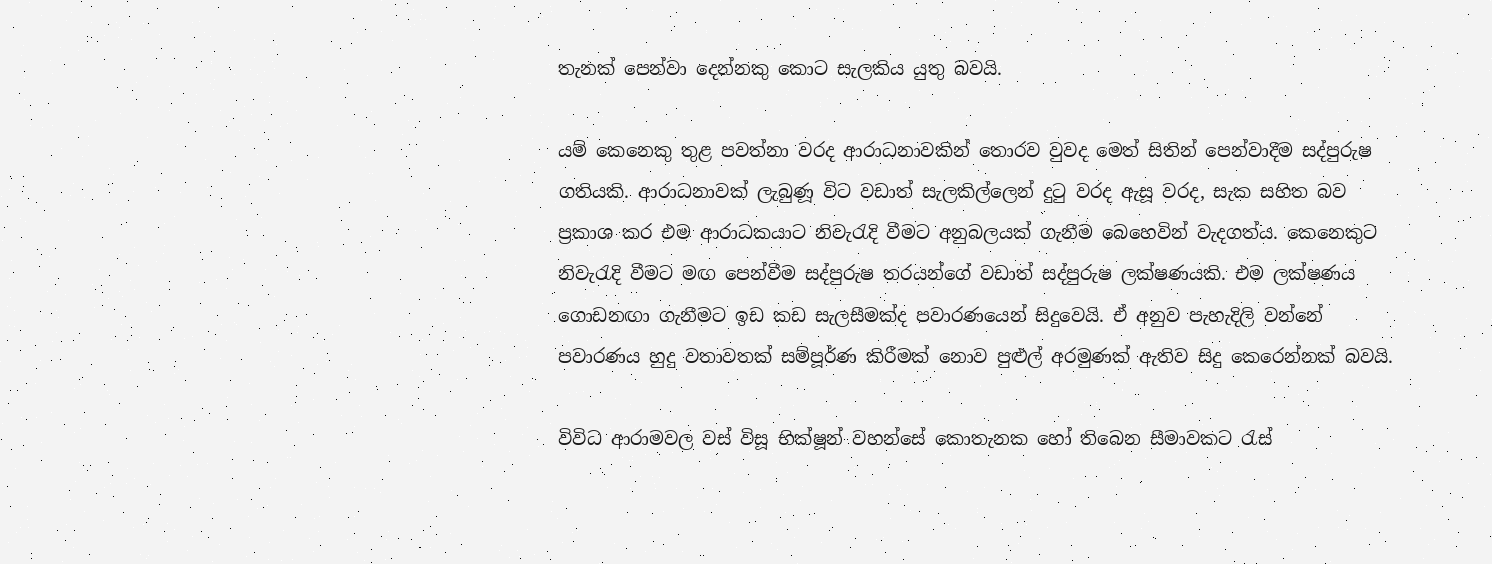තැනක් පෙන්වා දෙන්නකු කොට සැලකිය යුතු බවයි.

යම් කෙනෙකු තුළ පවත්නා වරද ආරාධනාවකින් තොරව වුවද මෙත් සිතින් පෙන්වාදීම සද්පුරුෂ ගතියකි. ආරාධනාවක් ලැබුණූ විට වඩාත් සැලකිල්ලෙන් දුටු වරද ඇසූ වරද, සැක සහිත බව ප්‍රකාශ කර එම ආරාධකයාට නිවැරැදි වීමට අනුබලයක් ගැනීම බෙහෙවින් වැදගත්ය. කෙනෙකුට නිවැරැදි වීමට මඟ පෙන්වීම සද්පුරුෂ තරයන්ගේ වඩාත් සද්පුරුෂ ලක්ෂණයකි. එම ලක්ෂණය ගොඩනඟා ගැනීමට ඉඩ කඩ සැලසීමක්ද පවාරණයෙන් සිදුවෙයි. ඒ අනුව පැහැදිලි වන්නේ පවාරණය හුදු වතාවතක් සම්පූර්ණ කිරීමක් නොව පුළුල් අරමුණක් ඇතිව සිදු කෙරෙන්නක් බවයි.

විවිධ ආරාමවල වස් විසූ භික්ෂූන් වහන්සේ කොතැනක හෝ තිබෙන සීමාවකට රැස්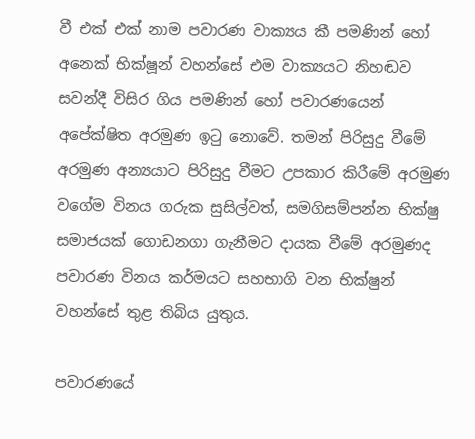වී එක් එක් නාම පවාරණ වාක්‍යය කී පමණින් හෝ අනෙක් භික්ෂූන් වහන්සේ එම වාක්‍යයට නිහඬව සවන්දී විසිර ගිය පමණින් හෝ පවාරණයෙන් අපේක්ෂිත අරමුණ ඉටු නොවේ. තමන් පිරිසුදු වීමේ අරමුණ අන්‍යයාට පිරිසුදු වීමට උපකාර කිරීමේ අරමුණ වගේම විනය ගරුක සුසිල්වත්, සමගිසම්පන්න භික්ෂු සමාජයක් ගොඩනගා ගැනීමට දායක වීමේ අරමුණද පවාරණ විනය කර්මයට සහභාගි වන භික්ෂුන් වහන්සේ තුළ තිබිය යුතුය.

පවාරණයේ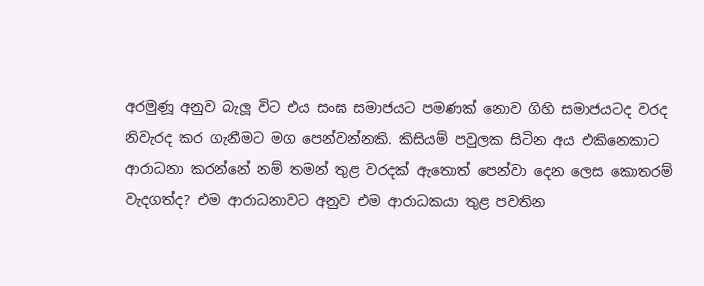අරමුණූ අනුව බැලූ විට එය සංඝ සමාජයට පමණක් නොව ගිහි සමාජයටද වරද නිවැරද කර ගැනීමට මග පෙන්වන්නකි. කිසියම් පවුලක සිටින අය එකිනෙකාට ආරාධනා කරන්නේ නම් තමන් තුළ වරදක් ඇතොත් පෙන්වා දෙන ලෙස කොතරම් වැදගත්ද? එම ආරාධනාවට අනුව එම ආරාධකයා තුළ පවතින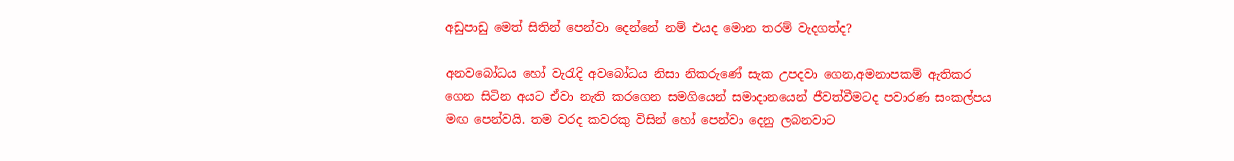අඩුපාඩු මෙත් සිතින් පෙන්වා දෙන්නේ නම් එයද මොන තරම් වැදගත්ද?

අනවබෝධය හෝ වැරැදි අවබෝධය නිසා නිකරුණේ සැක උපදවා ගෙන,අමනාපකම් ඇතිකර ගෙන සිටින අයට ඒවා නැති කරගෙන සමගියෙන් සමාදානයෙන් ජීවත්වීමටද පවාරණ සංකල්පය මඟ පෙන්වයි. තම වරද කවරකු විසින් හෝ පෙන්වා දෙනු ලබනවාට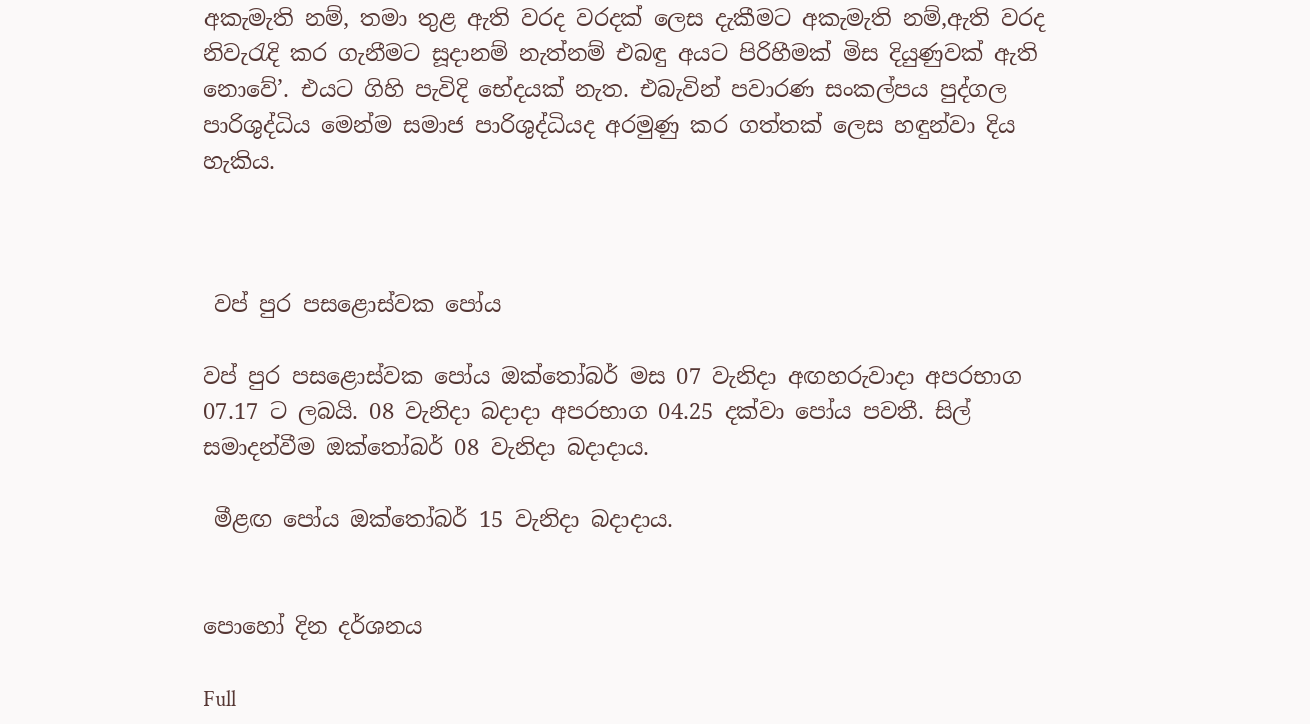අකැමැති නම්, තමා තුළ ඇති වරද වරදක් ලෙස දැකීමට අකැමැති නම්,ඇති වරද නිවැරැදි කර ගැනීමට සූදානම් නැත්නම් එබඳු අයට පිරිහීමක් මිස දියුණුවක් ඇති නොවේ’. එයට ගිහි පැවිදි භේදයක් නැත. එබැවින් පවාරණ සංකල්පය පුද්ගල පාරිශුද්ධිය මෙන්ම සමාජ පාරිශුද්ධියද අරමුණු කර ගත්තක් ලෙස හඳුන්වා දිය හැකිය.



 වප් පුර පසළොස්වක පෝය

වප් පුර පසළොස්වක පෝය ඔක්තෝබර් මස 07 වැනිදා අඟහරුවාදා අපරභාග 07.17 ට ලබයි. 08 වැනිදා බදාදා අපරභාග 04.25 දක්වා පෝය පවතී. සිල් සමාදන්වීම ඔක්තෝබර් 08 වැනිදා බදාදාය.

 මීළඟ පෝය ඔක්තෝබර් 15 වැනිදා බදාදාය.


පොහෝ දින දර්ශනය

Full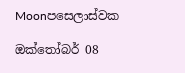Moonපසෙලාස්වක

ඔක්තෝබර් 08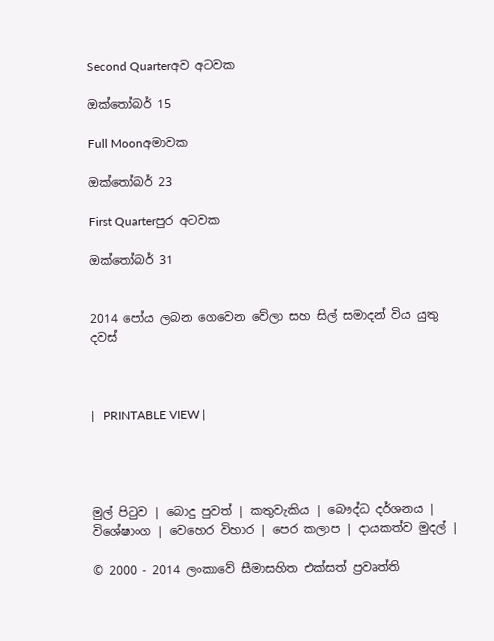Second Quarterඅව අටවක

ඔක්තෝබර් 15

Full Moonඅමාවක

ඔක්තෝබර් 23

First Quarterපුර අටවක

ඔක්තෝබර් 31


2014 පෝය ලබන ගෙවෙන වේලා සහ සිල් සමාදන් විය යුතු දවස්



|   PRINTABLE VIEW |




මුල් පිටුව | බොදු පුවත් | කතුවැකිය | බෞද්ධ දර්ශනය | විශේෂාංග | වෙහෙර විහාර | පෙර කලාප | දායකත්ව මුදල් |

© 2000 - 2014 ලංකාවේ සීමාසහිත එක්සත් ප්‍රවෘත්ති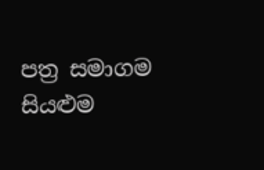පත්‍ර සමාගම
සියළුම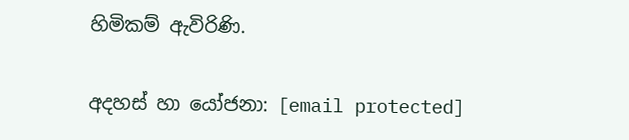හිමිකම් ඇවිරිණි.

අදහස් හා යෝජනා: [email protected]